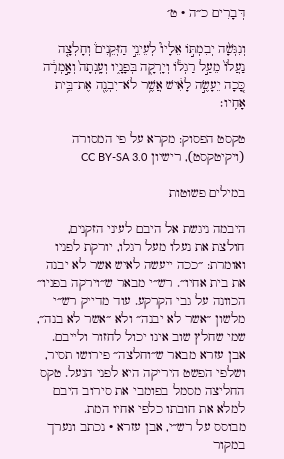דְּבָרִים כ״ה · ט׳

וְנִגְּשָׁ֨ה יְבִמְתּ֣וֹ אֵלָיו֮ לְעֵינֵ֣י הַזְּקֵנִים֒ וְחָלְצָ֤ה נַעֲלוֹ֙ מֵעַ֣ל רַגְל֔וֹ וְיָרְקָ֖ה בְּפָנָ֑יו וְעָֽנְתָה֙ וְאָ֣מְרָ֔ה כָּ֚כָה יֵעָשֶׂ֣ה לָאִ֔ישׁ אֲשֶׁ֥ר לֹא־יִבְנֶ֖ה אֶת־בֵּ֥ית אָחִֽיו׃

טקסט הפסוק: מקרא על פי המסורה (ויקיטקסט), רישיון CC BY-SA 3.0

במילים פשוטות

היבמה ניגשת אל היבם לעיני הזקנים, חולצת את נעלו מעל רגלו, יורקת לפניו ואומרת: ״ככה ייעשה לאיש אשר לא יבנה את בית אחיו״. רש״י מבאר ש״וירקה בפניו״ הכוונה על גבי הקרקע. עוד מדייק רש״י מלשון ״אשר לא יבנה״ ולא ״אשר לא בנה״, שמי שחלץ שוב אינו יכול לחזור ולייבם. אבן עזרא מבאר ש״וחלצה״ פירושו תסיר, ושלפי הפשט היריקה היא לפני הנעל. טקס החליצה מסמל בפומבי את סירוב היבם למלא את חובתו כלפי אחיו המת.
מבוסס על רש״י, אבן עזרא · נכתב ונערך במקור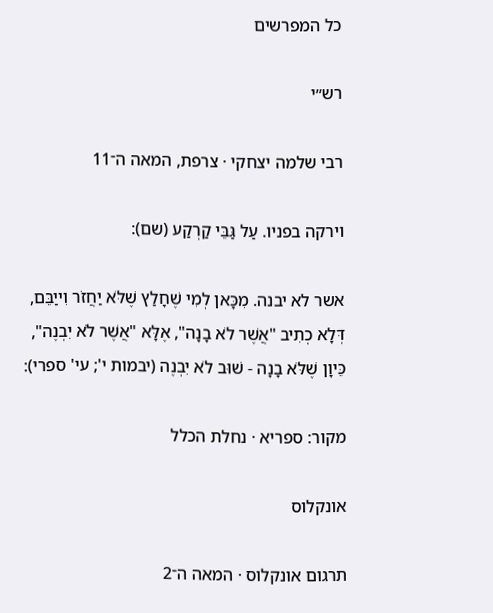כל המפרשים

רש״י

רבי שלמה יצחקי · צרפת, המאה ה־11

וירקה בפניו. עַל גַּבֵּי קַרְקַע (שם):

אשר לא יבנה. מִכָּאן לְמִי שֶׁחָלַץ שֶׁלֹּא יַחֲזֹר וִייַבֵּם, דְּלָא כְתִיב "אֲשֶׁר לֹא בָנָה", אֶלָּא "אֲשֶׁר לֹא יִבְנֶה", כֵּיוָן שֶׁלֹּא בָנָה - שׁוּב לֹא יִבְנֶה (יבמות י'; עי' ספרי):

מקור: ספריא · נחלת הכלל

אונקלוס

תרגום אונקלוס · המאה ה־2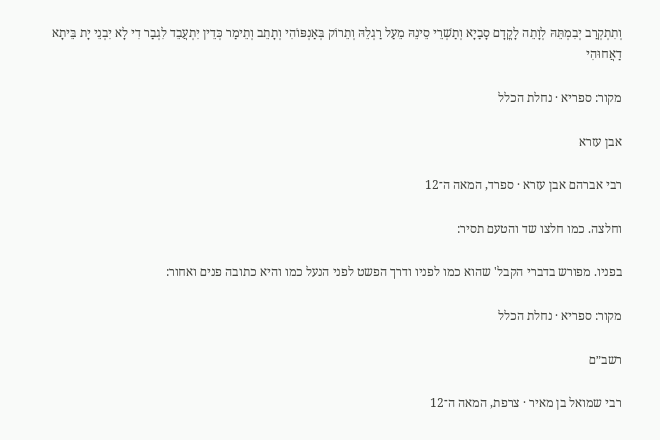וְתִתְקְרַב יְבִמְתֵּהּ לְוָתֵה לָקֳדָם סָבַיָא וְתַשְׁרֵי סֵינֵהּ מֵעַל רַגְלֵהּ וְתֵרוֹק בְּאַנְפּוֹהִי וְתָתֵב וְתֵימַר כְּדֵין יִתְעֲבֵד לִגְבַר דִי לָא יִבְנֵי יָת בֵּיתָא דַאֲחוּהִי

מקור: ספריא · נחלת הכלל

אבן עזרא

רבי אברהם אבן עזרא · ספרד, המאה ה־12

וחלצה. כמו חלצו שד והטעם תסיר:

בפניו. מפורש בדברי הקבל' שהוא כמו לפניו ודרך הפשט לפני הנעל כמו והיא כתובה פנים ואחור:

מקור: ספריא · נחלת הכלל

רשב״ם

רבי שמואל בן מאיר · צרפת, המאה ה־12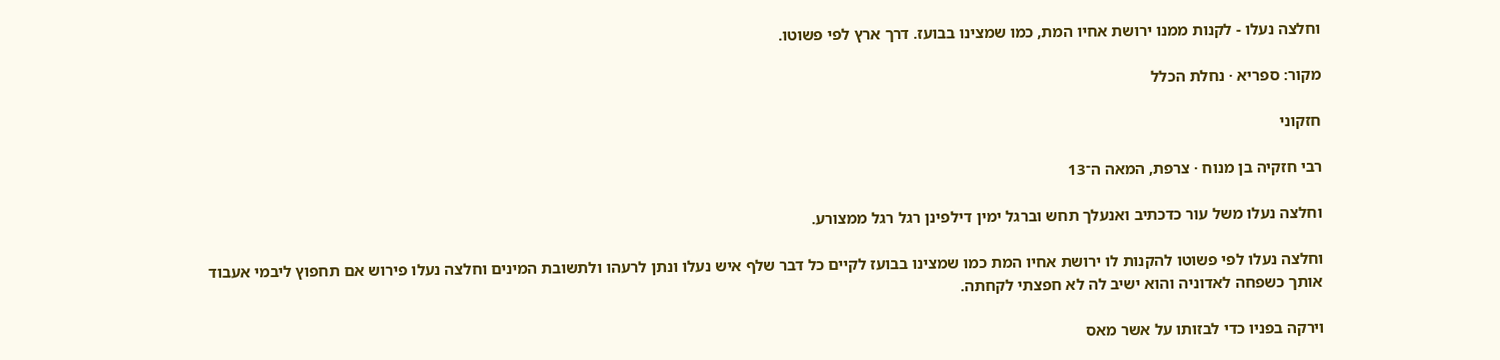וחלצה נעלו - לקנות ממנו ירושת אחיו המת, כמו שמצינו בבועז. דרך ארץ לפי פשוטו.

מקור: ספריא · נחלת הכלל

חזקוני

רבי חזקיה בן מנוח · צרפת, המאה ה־13

וחלצה נעלו משל עור כדכתיב ואנעלך תחש וברגל ימין דילפינן רגל רגל ממצורע.

וחלצה נעלו לפי פשוטו להקנות לו ירושת אחיו המת כמו שמצינו בבועז לקיים כל דבר שלף איש נעלו ונתן לרעהו ולתשובת המינים וחלצה נעלו פירוש אם תחפוץ ליבמי אעבוד אותך כשפחה לאדוניה והוא ישיב לה לא חפצתי לקחתה.

וירקה בפניו כדי לבזותו על אשר מאס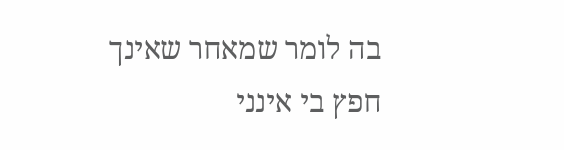בה לומר שמאחר שאינך חפץ בי אינני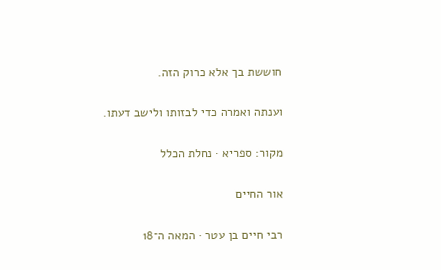חוששת בך אלא כרוק הזה.

וענתה ואמרה כדי לבזותו ולישב דעתו.

מקור: ספריא · נחלת הכלל

אור החיים

רבי חיים בן עטר · המאה ה־18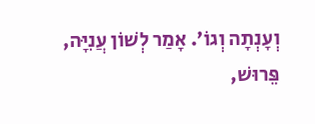וְעָנְתָה וְגוֹ׳. אָמַר לְשׁוֹן עֲנִיָּה, פֵּרוּשׁ,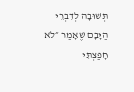תְּשׁוּבָה לְדִבְרֵי הַיָּבָם שֶׁאָמַר ״לֹא חָפַצְתִּי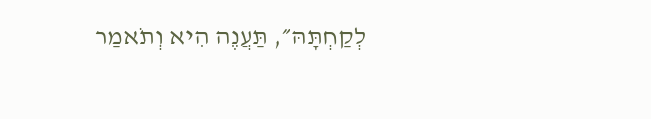לְקַחְתָּהּ״, תַּעֲנֶה הִיא וְתֹאמַר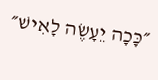״כָּכָה יֵעָשֶׂה לָאִישׁ״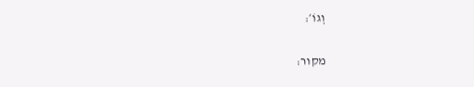וְגוֹ׳:

מקור: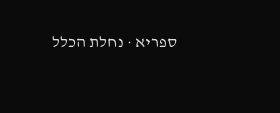ספריא · נחלת הכלל